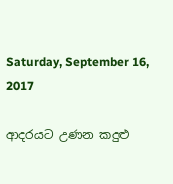Saturday, September 16, 2017

ආදරයට උණන කදුළු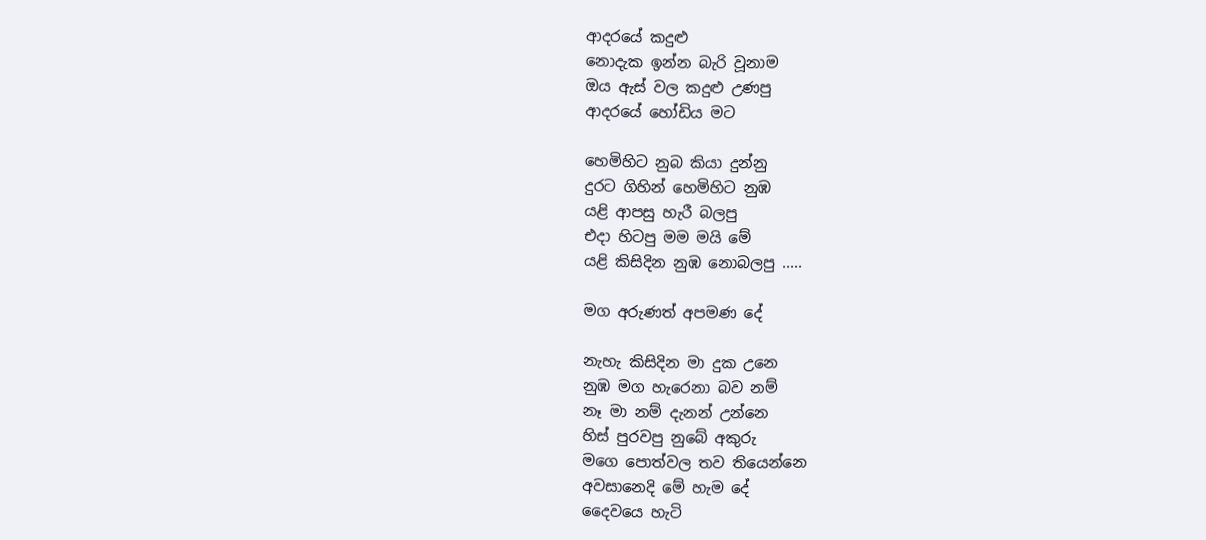ආදරයේ කදුළු
නොදැක ඉන්න බැරි වූනාම
ඔය ඇස් වල කදුළු උණපු
ආදරයේ හෝඩිය මට

හෙමිහිට නුබ කියා දුන්නු
දුරට ගිහින් හෙමිහිට නුඹ
යළි ආපසු හැරී බලපු
එදා හිටපු මම මයි මේ
යළි කිසිදින නුඹ නොබලපු .....

මග අරුණත් අපමණ දේ

නැහැ කිසිදින මා දුක උනෙ
නුඹ මග හැරෙනා බව නම්
නෑ මා නම් දැනන් උන්නෙ
හිස් පුරවපු නුබේ අකුරු
මගෙ පොත්වල තව තියෙන්නෙ
අවසානෙදි මේ හැම දේ
දෛවයෙ හැටි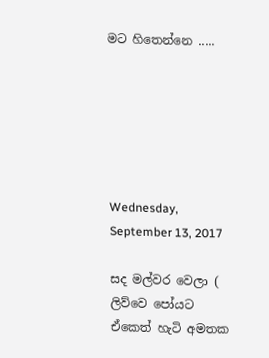මට හිතෙන්නෙ .....






Wednesday, September 13, 2017

සද මල්වර වෙලා ( ලිව්වෙ පෝයට ඒකෙත් හැටි අමතක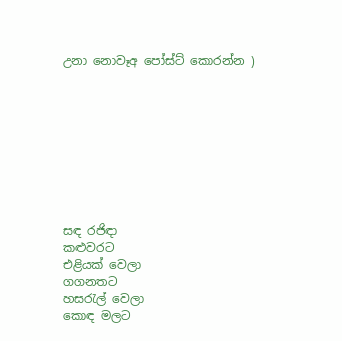උනා නොවෑඅ පෝස්ට් කොරන්න )









සඳ රජිඳා
කළුවරට
එළියක් වෙලා
ගගනතට
හසරැල් වෙලා
කොඳ මලට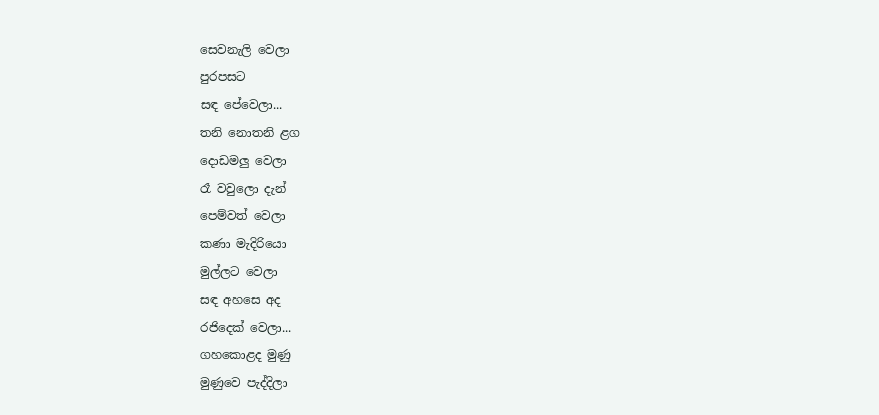සෙවනැලි වෙලා
පුරපසට
සඳ පේවෙලා...
තනි නොතනි ළග
දොඩමලු වෙලා
රෑ වවුලො දැන්
පෙම්වත් වෙලා
කණා මැදිරියො
මුල්ලට වෙලා
සඳ අහසෙ අද
රජිදෙක් වෙලා...
ගහකොළද මුණු
මුණුවෙ පැද්දිලා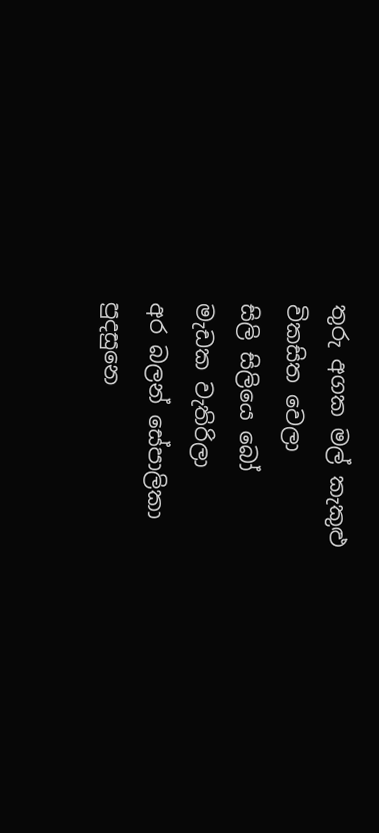තුරු අගක මල් කැකුළු
විකසිත වෙලා
සිලි සිලියෙ බෝ
මැඩක වැතිරිලා
අර බලන් සේපාලිකා
පුදසුනෙ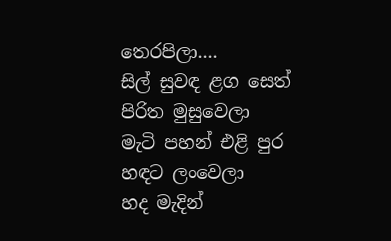තෙරපිලා....
සිල් සුවඳ ළග සෙත්
පිරිත මුසුවෙලා
මැටි පහන් එළි පුර
හඳට ලංවෙලා
හද මැදින්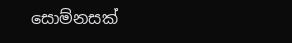සොම්නසක්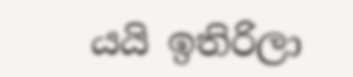යයි ඉතිරිලා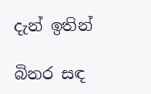දැන් ඉතින්

බිනර සඳ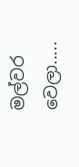මල්වර වෙලා.....